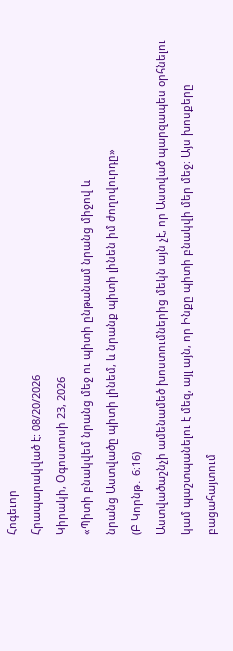Հոգեւոր
Հրապարակված է: 08/20/2026
Կիրակի, Օգոստոսի 23, 2026
«Պիտի բնակվեմ նրանց մեջ ու պիտի ընթանամ նրանց միջով և
նրանց Աստվածը պիտի լինեմ, և նրանք պիտի լինեն իմ ժողովուրդը»
(Բ Կորնթ․ 6։16)
Աստվածաշնչի ամենամեծ խոստումներից մեկն այն չէ, որ Աստված պարզապես օրհնելու կամ պաշտպանելու է մեզ, այլ այն, որ Ինքը պիտի բնակվի մեր մեջ։ Այս խոսքերը բացահայտում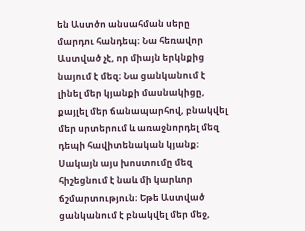են Աստծո անսահման սերը մարդու հանդեպ։ Նա հեռավոր Աստված չէ, որ միայն երկնքից նայում է մեզ։ Նա ցանկանում է լինել մեր կյանքի մասնակիցը, քայլել մեր ճանապարհով, բնակվել մեր սրտերում և առաջնորդել մեզ դեպի հավիտենական կյանք։ Սակայն այս խոստումը մեզ հիշեցնում է նաև մի կարևոր ճշմարտություն։ Եթե Աստված ցանկանում է բնակվել մեր մեջ,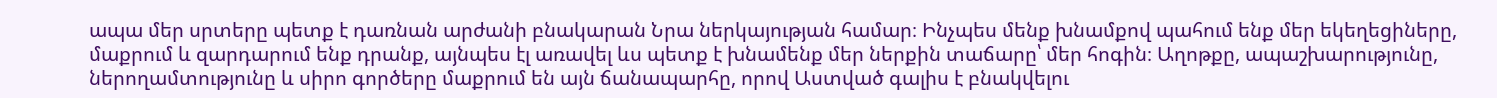ապա մեր սրտերը պետք է դառնան արժանի բնակարան Նրա ներկայության համար։ Ինչպես մենք խնամքով պահում ենք մեր եկեղեցիները, մաքրում և զարդարում ենք դրանք, այնպես էլ առավել ևս պետք է խնամենք մեր ներքին տաճարը՝ մեր հոգին։ Աղոթքը, ապաշխարությունը, ներողամտությունը և սիրո գործերը մաքրում են այն ճանապարհը, որով Աստված գալիս է բնակվելու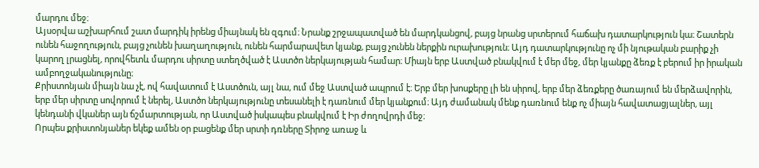մարդու մեջ։
Այսօրվա աշխարհում շատ մարդիկ իրենց միայնակ են զգում։ Նրանք շրջապատված են մարդկանցով, բայց նրանց սրտերում հաճախ դատարկություն կա։ Շատերն ունեն հաջողություն, բայց չունեն խաղաղություն, ունեն հարմարավետ կյանք, բայց չունեն ներքին ուրախություն։ Այդ դատարկությունը ոչ մի նյութական բարիք չի կարող լրացնել, որովհետև մարդու սիրտը ստեղծված է Աստծո ներկայության համար։ Միայն երբ Աստված բնակվում է մեր մեջ, մեր կյանքը ձեռք է բերում իր իրական ամբողջականությունը։
Քրիստոնյան միայն նա չէ, ով հավատում է Աստծուն, այլ նա, ում մեջ Աստված ապրում է։ Երբ մեր խոսքերը լի են սիրով, երբ մեր ձեռքերը ծառայում են մերձավորին, երբ մեր սիրտը սովորում է ներել, Աստծո ներկայությունը տեսանելի է դառնում մեր կյանքում։ Այդ ժամանակ մենք դառնում ենք ոչ միայն հավատացյալներ, այլ կենդանի վկաներ այն ճշմարտության, որ Աստված իսկապես բնակվում է Իր ժողովրդի մեջ։
Որպես քրիստոնյաներ եկեք ամեն օր բացենք մեր սրտի դռները Տիրոջ առաջ և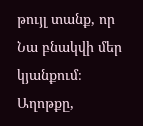թույլ տանք, որ Նա բնակվի մեր կյանքում։ Աղոթքը,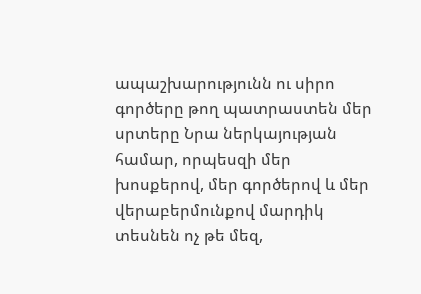ապաշխարությունն ու սիրո գործերը թող պատրաստեն մեր սրտերը Նրա ներկայության համար, որպեսզի մեր խոսքերով, մեր գործերով և մեր վերաբերմունքով մարդիկ տեսնեն ոչ թե մեզ,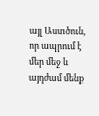այլ Աստծուն, որ ապրում է մեր մեջ և այդժամ մենք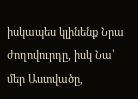իսկապես կլինենք Նրա ժողովուրդը, իսկ Նա՝ մեր Աստվածը,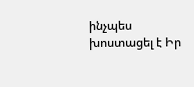ինչպես խոստացել է Իր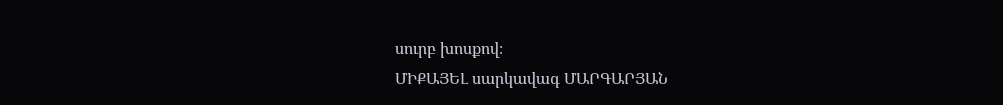սուրբ խոսքով։
ՄԻՔԱՅԵԼ սարկավագ ՄԱՐԳԱՐՅԱՆ